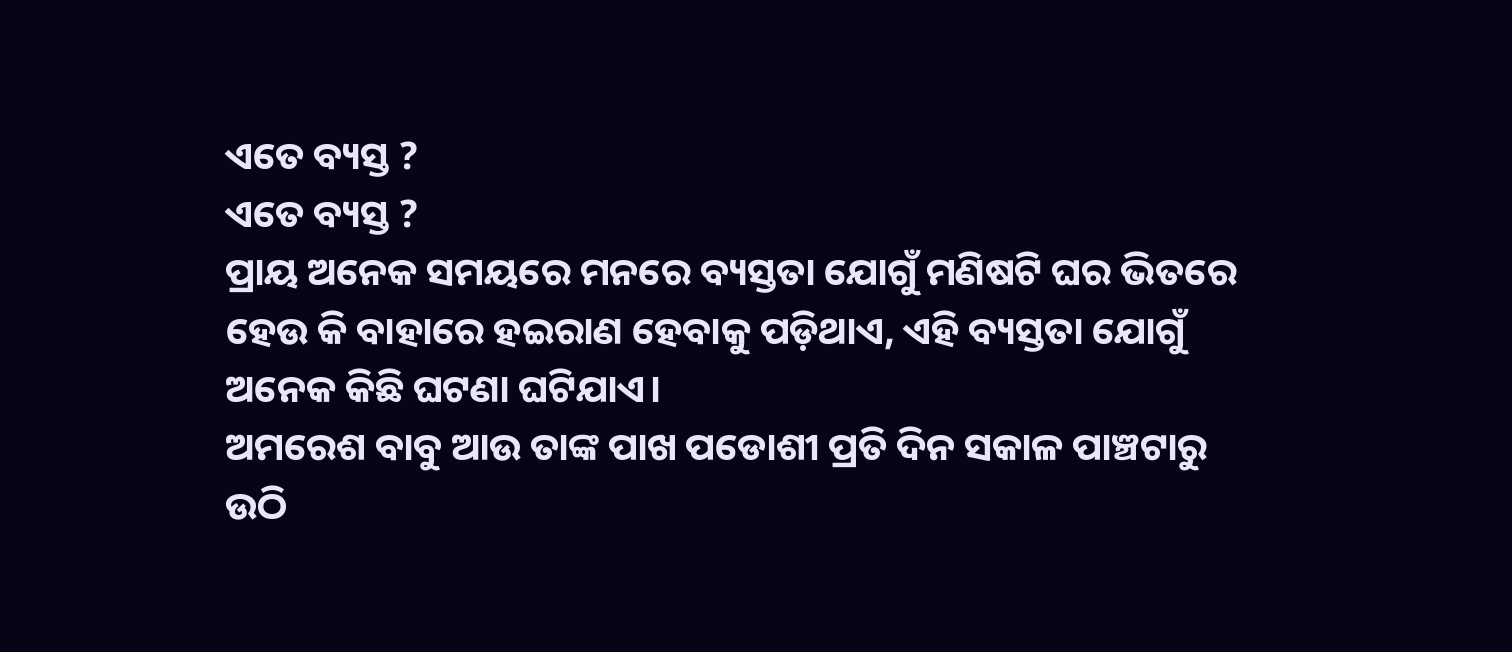ଏତେ ବ୍ୟସ୍ତ ?
ଏତେ ବ୍ୟସ୍ତ ?
ପ୍ରାୟ ଅନେକ ସମୟରେ ମନରେ ବ୍ୟସ୍ତତା ଯୋଗୁଁ ମଣିଷଟି ଘର ଭିତରେ ହେଉ କି ବାହାରେ ହଇରାଣ ହେବାକୁ ପଡ଼ିଥାଏ, ଏହି ବ୍ୟସ୍ତତା ଯୋଗୁଁ ଅନେକ କିଛି ଘଟଣା ଘଟିଯାଏ।
ଅମରେଶ ବାବୁ ଆଉ ତାଙ୍କ ପାଖ ପଡୋଶୀ ପ୍ରତି ଦିନ ସକାଳ ପାଞ୍ଚଟାରୁ ଉଠି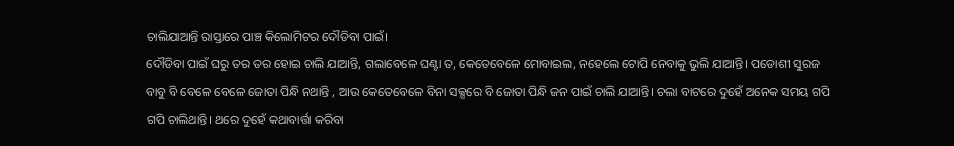ଚାଲିଯାଆନ୍ତି ରାସ୍ତାରେ ପାଞ୍ଚ କିଲୋମିଟର ଦୌଡିବା ପାଇଁ।
ଦୌଡିବା ପାଇଁ ଘରୁ ତର ତର ହୋଇ ଚାଲି ଯାଆନ୍ତି, ଗଲାବେଳେ ଘଣ୍ଟା ତ, କେତେବେଳେ ମୋବାଇଲ, ନହେଲେ ଟୋପି ନେବାକୁ ଭୁଲି ଯାଆନ୍ତି। ପଡୋଶୀ ସୁରଜ ବାବୁ ବି ବେଳେ ବେଳେ ଜୋତା ପିନ୍ଧି ନଥାନ୍ତି , ଆଉ କେତେବେଳେ ବିନା ସକ୍ସରେ ବି ଜୋତା ପିନ୍ଧି ଜନ ପାଇଁ ଚାଲି ଯାଆନ୍ତି। ଚଲା ବାଟରେ ଦୁହେଁ ଅନେକ ସମୟ ଗପି ଗପି ଚାଲିଥାନ୍ତି। ଥରେ ଦୁହେଁ କଥାବାର୍ତ୍ତା କରିବା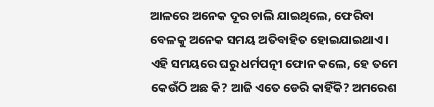ଆଳରେ ଅନେକ ଦୂର ଚାଲି ଯାଇଥିଲେ, ଫେରିବା ବେଳକୁ ଅନେକ ସମୟ ଅତିବାହିତ ହୋଇଯାଇଥାଏ। ଏହି ସମୟରେ ଘରୁ ଧର୍ମପତ୍ନୀ ଫୋନ କଲେ, ହେ ତମେ କେଉଁଠି ଅଛ କି? ଆଜି ଏତେ ଡେରି କାହିଁକି? ଅମରେଶ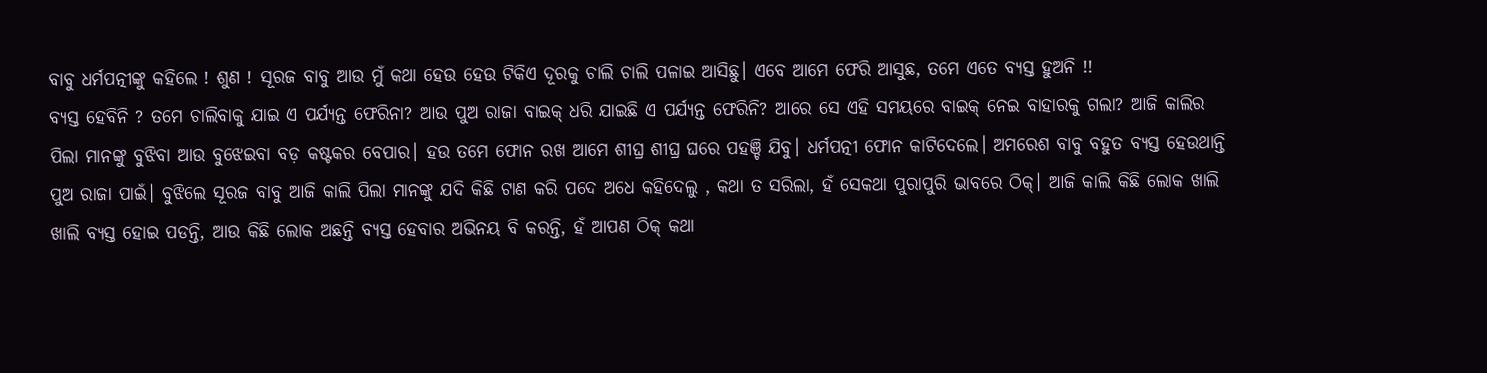ବାବୁ ଧର୍ମପତ୍ନୀଙ୍କୁ କହିଲେ ! ଶୁଣ ! ସୂରଜ ବାବୁ ଆଉ ମୁଁ କଥା ହେଉ ହେଉ ଟିକିଏ ଦୂରକୁ ଚାଲି ଚାଲି ପଳାଇ ଆସିଛୁ। ଏବେ ଆମେ ଫେରି ଆସୁଛ, ତମେ ଏତେ ବ୍ୟସ୍ତ ହୁଅନି !!
ବ୍ୟସ୍ତ ହେବିନି ? ତମେ ଚାଲିବାକୁ ଯାଇ ଏ ପର୍ଯ୍ୟନ୍ତ ଫେରିନା? ଆଉ ପୁଅ ରାଜା ବାଇକ୍ ଧରି ଯାଇଛି ଏ ପର୍ଯ୍ୟନ୍ତ ଫେରିନି? ଆରେ ସେ ଏହି ସମୟରେ ବାଇକ୍ ନେଇ ବାହାରକୁ ଗଲା? ଆଜି କାଲିର ପିଲା ମାନଙ୍କୁ ବୁଝିବା ଆଉ ବୁଝେଇବା ବଡ଼ କଷ୍ଟକର ବେପାର। ହଉ ତମେ ଫୋନ ରଖ ଆମେ ଶୀଘ୍ର ଶୀଘ୍ର ଘରେ ପହଞ୍ଚି ଯିବୁ। ଧର୍ମପତ୍ନୀ ଫୋନ କାଟିଦେଲେ। ଅମରେଶ ବାବୁ ବହୁତ ବ୍ୟସ୍ତ ହେଉଥାନ୍ତି ପୁଅ ରାଜା ପାଇଁ। ବୁଝିଲେ ସୂରଜ ବାବୁ ଆଜି କାଲି ପିଲା ମାନଙ୍କୁ ଯଦି କିଛି ଟାଣ କରି ପଦେ ଅଧେ କହିଦେଲୁ , କଥା ତ ସରିଲା, ହଁ ସେକଥା ପୁରାପୁରି ଭାବରେ ଠିକ୍। ଆଜି କାଲି କିଛି ଲୋକ ଖାଲି ଖାଲି ବ୍ୟସ୍ତ ହୋଇ ପଡନ୍ତି, ଆଉ କିଛି ଲୋକ ଅଛନ୍ତି ବ୍ୟସ୍ତ ହେବାର ଅଭିନୟ ବି କରନ୍ତି, ହଁ ଆପଣ ଠିକ୍ କଥା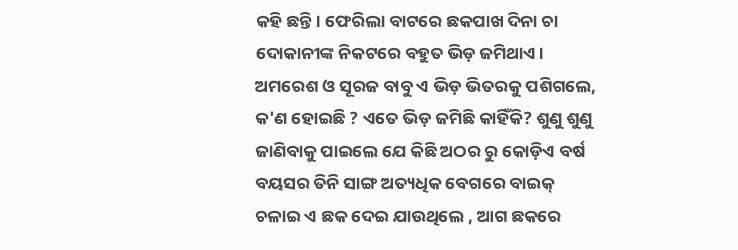କହି ଛନ୍ତି। ଫେରିଲା ବାଟରେ ଛକପାଖ ଦିନା ଚା ଦୋକାନୀଙ୍କ ନିକଟରେ ବହୁତ ଭିଡ଼ ଜମିଥାଏ। ଅମରେଶ ଓ ସୂରଜ ବାବୁ ଏ ଭିଡ଼ ଭିତରକୁ ପଶିଗଲେ, କ'ଣ ହୋଇଛି ? ଏତେ ଭିଡ଼ ଜମିଛି କାହିଁକି? ଶୁଣୁ ଶୁଣୁ ଜାଣିବାକୁ ପାଇଲେ ଯେ କିଛି ଅଠର ରୁ କୋଡ଼ିଏ ବର୍ଷ ବୟସର ତିନି ସାଙ୍ଗ ଅତ୍ୟଧିକ ବେଗରେ ବାଇକ୍ ଚଳାଇ ଏ ଛକ ଦେଇ ଯାଉଥିଲେ , ଆଗ ଛକରେ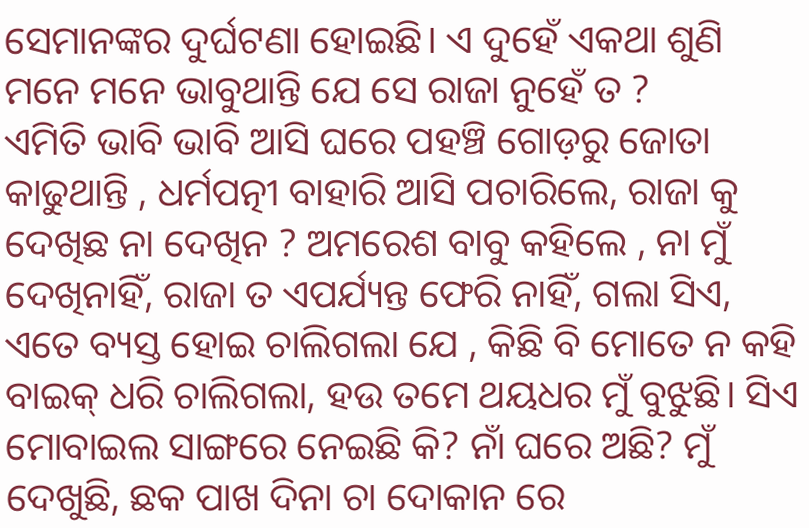ସେମାନଙ୍କର ଦୁର୍ଘଟଣା ହୋଇଛି। ଏ ଦୁହେଁ ଏକଥା ଶୁଣି ମନେ ମନେ ଭାବୁଥାନ୍ତି ଯେ ସେ ରାଜା ନୁହେଁ ତ ?
ଏମିତି ଭାବି ଭାବି ଆସି ଘରେ ପହଞ୍ଚି ଗୋଡ଼ରୁ ଜୋତା କାଢୁଥାନ୍ତି , ଧର୍ମପତ୍ନୀ ବାହାରି ଆସି ପଚାରିଲେ, ରାଜା କୁ ଦେଖିଛ ନା ଦେଖିନ ? ଅମରେଶ ବାବୁ କହିଲେ , ନା ମୁଁ ଦେଖିନାହିଁ, ରାଜା ତ ଏପର୍ଯ୍ୟନ୍ତ ଫେରି ନାହିଁ, ଗଲା ସିଏ, ଏତେ ବ୍ୟସ୍ତ ହୋଇ ଚାଲିଗଲା ଯେ , କିଛି ବି ମୋତେ ନ କହି ବାଇକ୍ ଧରି ଚାଲିଗଲା, ହଉ ତମେ ଥୟଧର ମୁଁ ବୁଝୁଛି। ସିଏ ମୋବାଇଲ ସାଙ୍ଗରେ ନେଇଛି କି? ନାଁ ଘରେ ଅଛି? ମୁଁ ଦେଖୁଛି, ଛକ ପାଖ ଦିନା ଚା ଦୋକାନ ରେ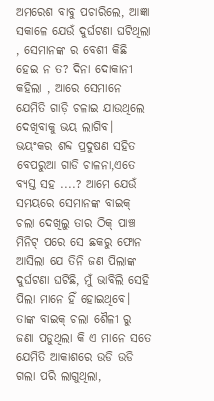ଅମରେଶ ବାବୁ ପଚାରିଲେ, ଆଜ୍ଞା ସକାଳେ ଯେଉଁ ଦୁର୍ଘଟଣା ଘଟିଥିଲା , ସେମାନଙ୍କ ର ବେଶୀ କିଛି ହେଇ ନ ତ? ଦିନା ଦୋକାନୀ କହିଲା , ଆରେ ସେମାନେ ଯେମିତି ଗାଡ଼ି ଚଳାଇ ଯାଉଥିଲେ ଦେଖିବାକୁ ଭୟ ଲାଗିବ। ଭୟଂକର ଶବ୍ଦ ପ୍ରଦୁଷଣ ସହିତ ବେପରୁଆ ଗାଡି ଚାଳନା,ଏତେ ବ୍ୟସ୍ତ ସହ ....? ଆମେ ଯେଉଁ ସମୟରେ ସେମାନଙ୍କ ବାଇକ୍ ଚଲା ଦେଖିଲୁ ତାର ଠିକ୍ ପାଞ୍ଚ ମିନିଟ୍ ପରେ ସେ ଛକରୁ ଫୋନ ଆସିଲା ଯେ ତିନି ଜଣ ପିଲାଙ୍କ ଦୁର୍ଘଟଣା ଘଟିଛି, ମୁଁ ଭାବିଲି ସେହି ପିଲା ମାନେ ହିଁ ହୋଇଥିବେ। ତାଙ୍କ ବାଇକ୍ ଚଲା ଶୈଳୀ ରୁ ଜଣା ପଡୁଥିଲା କି ଏ ମାନେ ସତେ ଯେମିତି ଆକାଶରେ ଉଡି ଉଡି ଗଲା ପରି ଲାଗୁଥିଲା,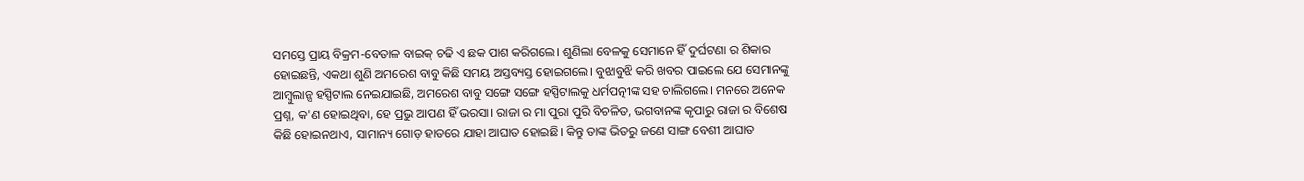ସମସ୍ତେ ପ୍ରାୟ ବିକ୍ରମ-ବେତାଳ ବାଇକ୍ ଚଢି ଏ ଛକ ପାଶ କରିଗଲେ। ଶୁଣିଲା ବେଳକୁ ସେମାନେ ହିଁ ଦୁର୍ଘଟଣା ର ଶିକାର ହୋଇଛନ୍ତି, ଏକଥା ଶୁଣି ଅମରେଶ ବାବୁ କିଛି ସମୟ ଅସ୍ତବ୍ୟସ୍ତ ହୋଇଗଲେ। ବୁଝାବୁଝି କରି ଖବର ପାଇଲେ ଯେ ସେମାନଙ୍କୁ ଆମ୍ବୁଲାନ୍ସ ହସ୍ପିଟାଲ ନେଇଯାଇଛି, ଅମରେଶ ବାବୁ ସଙ୍ଗେ ସଙ୍ଗେ ହସ୍ପିଟାଲକୁ ଧର୍ମପତ୍ନୀଙ୍କ ସହ ଚାଲିଗଲେ। ମନରେ ଅନେକ ପ୍ରଶ୍ନ, କ'ଣ ହୋଇଥିବା, ହେ ପ୍ରଭୁ ଆପଣ ହିଁ ଭରସା। ରାଜା ର ମା ପୁରା ପୁରି ବିଚଳିତ, ଭଗବାନଙ୍କ କୃପାରୁ ରାଜା ର ବିଶେଷ କିଛି ହୋଇନଥାଏ, ସାମାନ୍ୟ ଗୋଡ଼ ହାତରେ ଯାହା ଆଘାତ ହୋଇଛି। କିନ୍ତୁ ତାଙ୍କ ଭିତରୁ ଜଣେ ସାଙ୍ଗ ବେଶୀ ଆଘାତ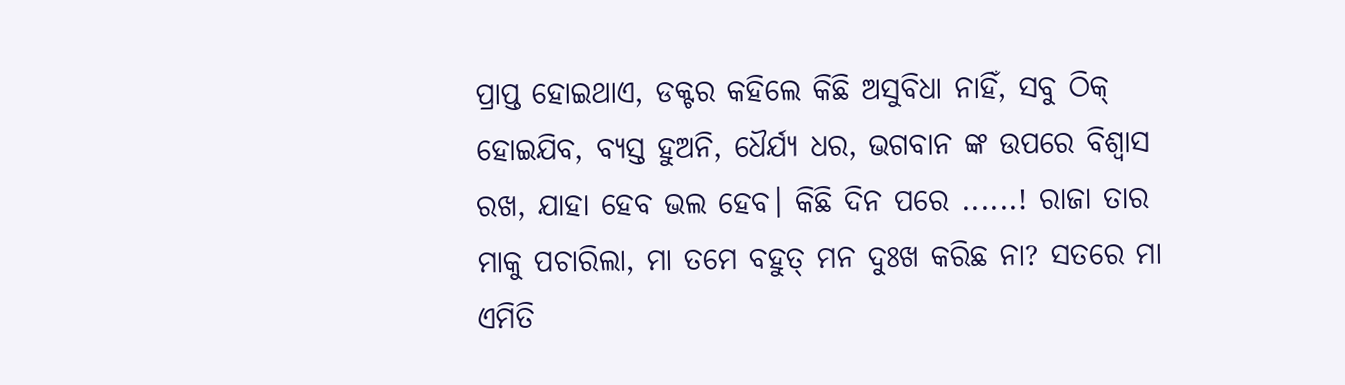ପ୍ରାପ୍ତ ହୋଇଥାଏ, ଡକ୍ଟର କହିଲେ କିଛି ଅସୁବିଧା ନାହିଁ, ସବୁ ଠିକ୍ ହୋଇଯିବ, ବ୍ୟସ୍ତ ହୁଅନି, ଧୈର୍ଯ୍ୟ ଧର, ଭଗବାନ ଙ୍କ ଉପରେ ବିଶ୍ବାସ ରଖ, ଯାହା ହେବ ଭଲ ହେବ। କିଛି ଦିନ ପରେ ......! ରାଜା ତାର ମାକୁ ପଚାରିଲା, ମା ତମେ ବହୁତ୍ ମନ ଦୁଃଖ କରିଛ ନା? ସତରେ ମା ଏମିତି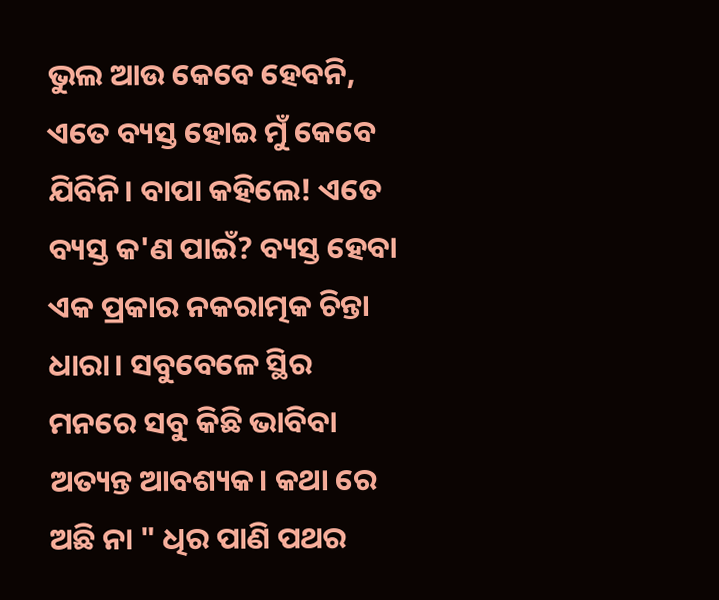ଭୁଲ ଆଉ କେବେ ହେବନି, ଏତେ ବ୍ୟସ୍ତ ହୋଇ ମୁଁ କେବେ ଯିବିନି। ବାପା କହିଲେ! ଏତେ ବ୍ୟସ୍ତ କ'ଣ ପାଇଁ? ବ୍ୟସ୍ତ ହେବା ଏକ ପ୍ରକାର ନକରାତ୍ମକ ଚିନ୍ତା ଧାରା। ସବୁବେଳେ ସ୍ଥିର ମନରେ ସବୁ କିଛି ଭାବିବା ଅତ୍ୟନ୍ତ ଆବଶ୍ୟକ। କଥା ରେ ଅଛି ନା " ଧିର ପାଣି ପଥର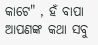କାଟେ" , ହଁ ବାପା ଆପଣଙ୍କ କଥା ସବୁ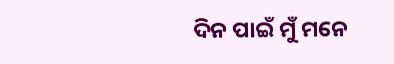ଦିନ ପାଇଁ ମୁଁ ମନେ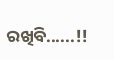ରଖିବି......!!